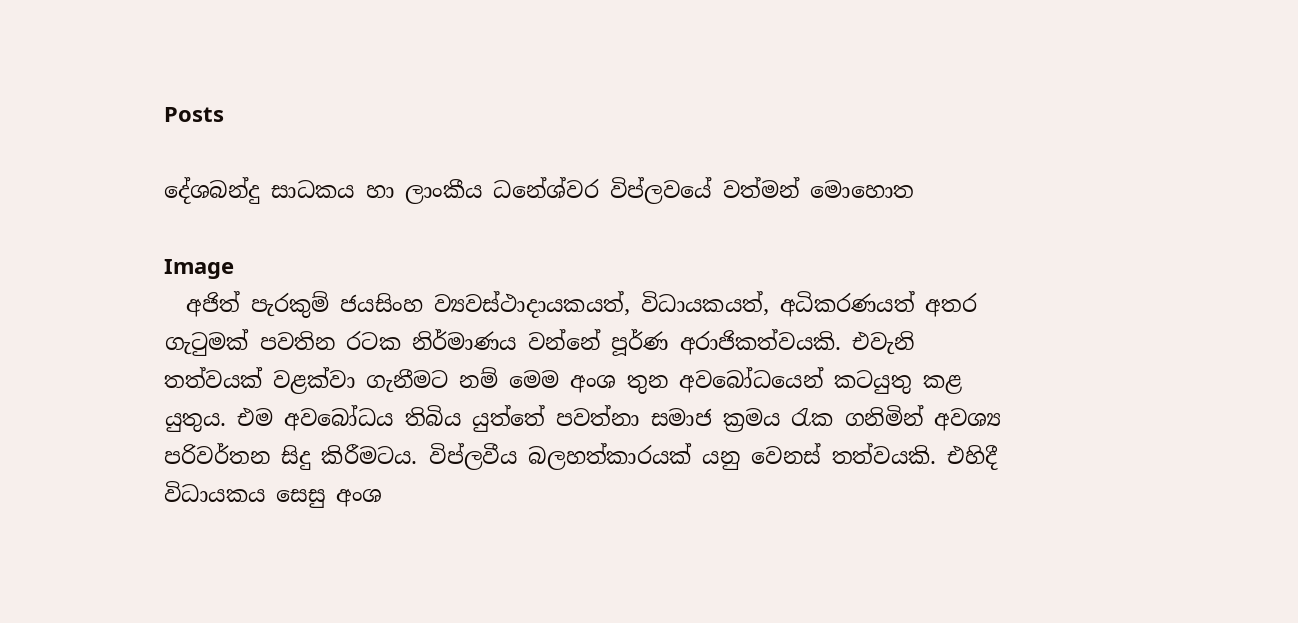Posts

දේශබන්දු සාධකය හා ලාංකීය ධනේශ්වර විප්ලවයේ වත්මන් මොහොත

Image
  අජිත් පැරකුම් ජයසිංහ ව්‍යවස්ථාදායකයත්, විධායකයත්, අධිකරණයත් අතර ගැටුමක් පවතින රටක නිර්මාණය වන්නේ පූර්ණ අරාජිකත්වයකි. එවැනි තත්වයක් වළක්වා ගැනීමට නම් මෙම අංශ තුන අවබෝධයෙන් කටයුතු කළ යුතුය. එම අවබෝධය තිබිය යුත්තේ පවත්නා සමාජ ක්‍රමය රැක ගනිමින් අවශ්‍ය පරිවර්තන සිදු කිරීමටය. විප්ලවීය බලහත්කාරයක් යනු වෙනස් තත්වයකි. එහිදී විධායකය සෙසු අංශ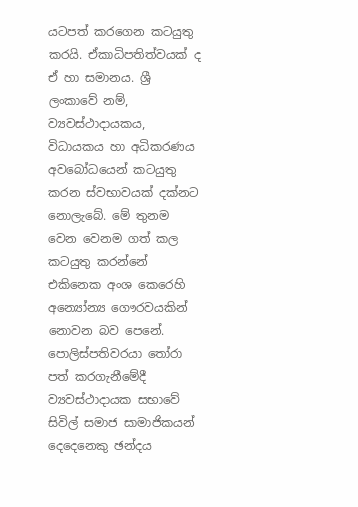යටපත් කරගෙන කටයුතු කරයි. ඒකාධිපතිත්වයක් ද ඒ හා සමානය. ශ්‍රී ලංකාවේ නම්, ව්‍යවස්ථාදායකය, විධායකය හා අධිකරණය අවබෝධයෙන් කටයුතු කරන ස්වභාවයක් දක්නට නොලැබේ. මේ තුනම වෙන වෙනම ගත් කල කටයුතු කරන්නේ එකිනෙක අංශ කෙරෙහි අන්‍යෝන්‍ය ගෞරවයකින් නොවන බව පෙනේ. පොලිස්පතිවරයා තෝරා පත් කරගැනීමේදී ව්‍යවස්ථාදායක සභාවේ සිවිල් සමාජ සාමාජිකයන් දෙදෙනෙකු ඡන්දය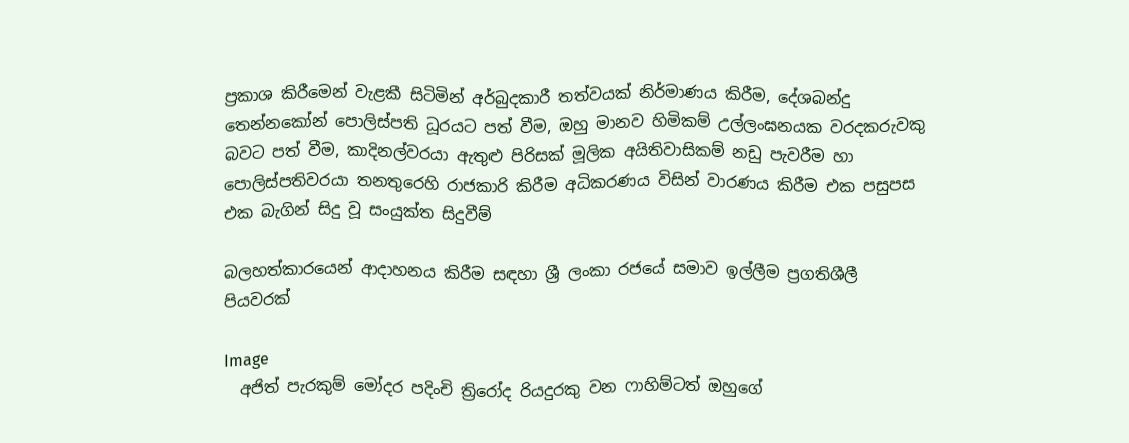ප්‍රකාශ කිරීමෙන් වැළකී සිටිමින් අර්බුදකාරී තත්වයක් නිර්මාණය කිරීම, දේශබන්දු තෙන්නකෝන් පොලිස්පති ධූරයට පත් වීම, ඔහු මානව හිමිකම් උල්ලංඝනයක වරදකරුවකු බවට පත් වීම, කාදිනල්වරයා ඇතුළු පිරිසක් මූලික අයිතිවාසිකම් නඩු පැවරීම හා පොලිස්පතිවරයා තනතුරෙහි රාජකාරි කිරීම අධිකරණය විසින් වාරණය කිරීම එක පසුපස එක බැගින් සිදු වූ සංයුක්ත සිදුවීම්

බලහත්කාරයෙන් ආදාහනය කිරීම සඳහා ශ්‍රී ලංකා රජයේ සමාව ඉල්ලීම ප්‍රගතිශීලී පියවරක්

Image
  අජිත් පැරකුම් මෝදර පදිංචි ත්‍රිරෝද රියදුරකු වන ෆාහිම්ටත් ඔහුගේ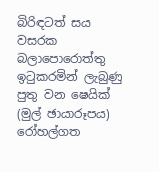බිරිඳටත් සය වසරක බලාපොරොත්තු ඉටුකරමින් ලැබුණු පුතු වන ෂෙයික් (මුල් ඡායාරූපය) රෝහල්ගත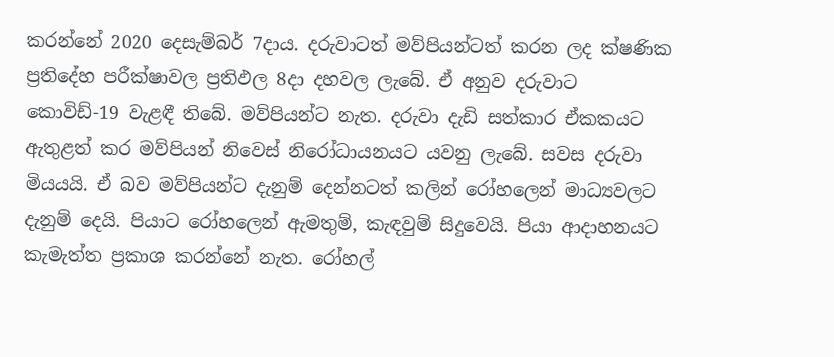කරන්නේ 2020 දෙසැම්බර් 7දාය. දරුවාටත් මව්පියන්ටත් කරන ලද ක්ෂණික ප්‍රතිදේහ පරීක්ෂාවල ප්‍රතිඵල 8දා දහවල ලැබේ. ඒ අනුව දරුවාට කොවිඩ්-19 වැළඳී තිබේ. මව්පියන්ට නැත. දරුවා දැඩි සත්කාර ඒකකයට ඇතුළත් කර මව්පියන් නිවෙස් නිරෝධායනයට යවනු ලැබේ. සවස දරුවා මියයයි. ඒ බව මව්පියන්ට දැනුම් දෙන්නටත් කලින් රෝහලෙන් මාධ්‍යවලට දැනුම් දෙයි. පියාට රෝහලෙන් ඇමතුම්, කැඳවුම් සිදුවෙයි. පියා ආදාහනයට කැමැත්ත ප්‍රකාශ කරන්නේ නැත. රෝහල්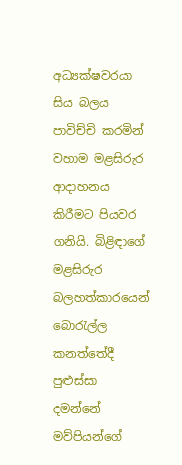අධ්‍යක්ෂවරයා සිය බලය පාවිච්චි කරමින් වහාම මළසිරුර ආදාහනය කිරීමට පියවර ගනියි. බිළිඳාගේ මළසිරුර බලහත්කාරයෙන් බොරැල්ල කනත්තේදී පුළුස්සා දමන්නේ මව්පියන්ගේ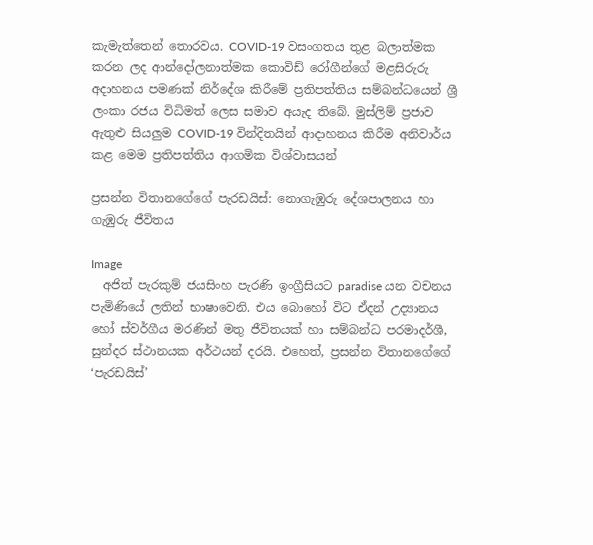කැමැත්තෙන් තොරවය. COVID-19 වසංගතය තුළ බලාත්මක කරන ලද ආන්දෝලනාත්මක කොවිඩ් රෝගීන්ගේ මළසිරුරු අදාහනය පමණක් නිර්දේශ කිරීමේ ප්‍රතිපත්තිය සම්බන්ධයෙන් ශ්‍රී ලංකා රජය විධිමත් ලෙස සමාව අයැද තිබේ. මුස්ලිම් ප්‍රජාව ඇතුළු සියලුම COVID-19 වින්දිතයින් ආදාහනය කිරීම අනිවාර්ය කළ මෙම ප්‍රතිපත්තිය ආගමික විශ්වාසයන්

ප්‍රසන්න විතානගේගේ පැරඩයිස්: නොගැඹුරු දේශපාලනය හා ගැඹුරු ජීවිතය

Image
  අජිත් පැරකුම් ජයසිංහ පැරණි ඉංග්‍රීසියට paradise යන වචනය පැමිණියේ ලතින් භාෂාවෙනි. එය බොහෝ විට ඒදන් උද්‍යානය හෝ ස්වර්ගීය මරණින් මතු ජීවිතයක් හා සම්බන්ධ පරමාදර්ශී, සුන්දර ස්ථානයක අර්ථයන් දරයි. එහෙත්, ප්‍රසන්න විතානගේගේ ‘පැරඩයිස්’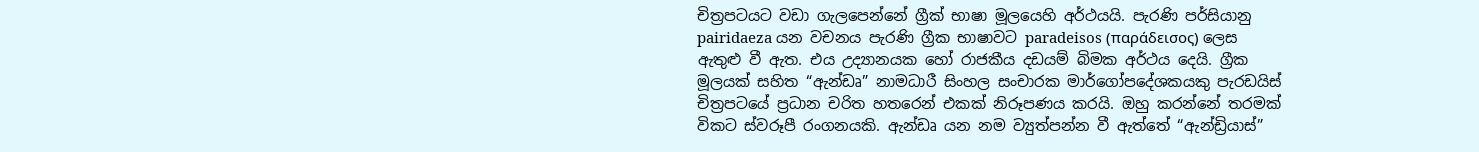චිත්‍රපටයට වඩා ගැලපෙන්නේ ග්‍රීක් භාෂා මූලයෙහි අර්ථයයි. පැරණි පර්සියානු pairidaeza යන වචනය පැරණි ග්‍රීක භාෂාවට paradeisos (παράδεισος) ලෙස ඇතුළු වී ඇත. එය උද්‍යානයක හෝ රාජකීය දඩයම් බිමක අර්ථය දෙයි. ග්‍රීක මූලයක් සහිත “ඇන්ඩෘ” නාමධාරී සිංහල සංචාරක මාර්ගෝපදේශකයකු පැරඩයිස් චිත්‍රපටයේ ප්‍රධාන චරිත හතරෙන් එකක් නිරූපණය කරයි. ඔහු කරන්නේ තරමක් විකට ස්වරූපී රංගනයකි. ඇන්ඩෘ යන නම ව්‍යුත්පන්න වී ඇත්තේ “ඇන්ඩ්‍රියාස්”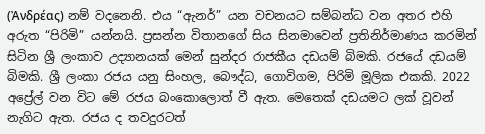(Ἀνδρέας) නම් වදනෙනි. එය “ඇනර්” යන වචනයට සම්බන්ධ වන අතර එහි අරුත “පිරිමි” යන්නයි. ප්‍රසන්න විතානගේ සිය සිනමාවෙන් ප්‍රතිනිර්මාණය කරමින් සිටින ශ්‍රී ලංකාව උද්‍යානයක් මෙන් සුන්දර රාජකීය දඩයම් බිමකි. රජයේ දඩයම් බිමකි. ශ්‍රී ලංකා රජය යනු සිංහල, බෞද්ධ, ගොවිගම, පිරිමි මූලික එකකි. 2022 අප්‍රේල් වන විට මේ රජය බංකොලොත් වී ඇත. මෙතෙක් දඩයමට ලක් වූවන් නැගිට ඇත. රජය ද තවදුරටත්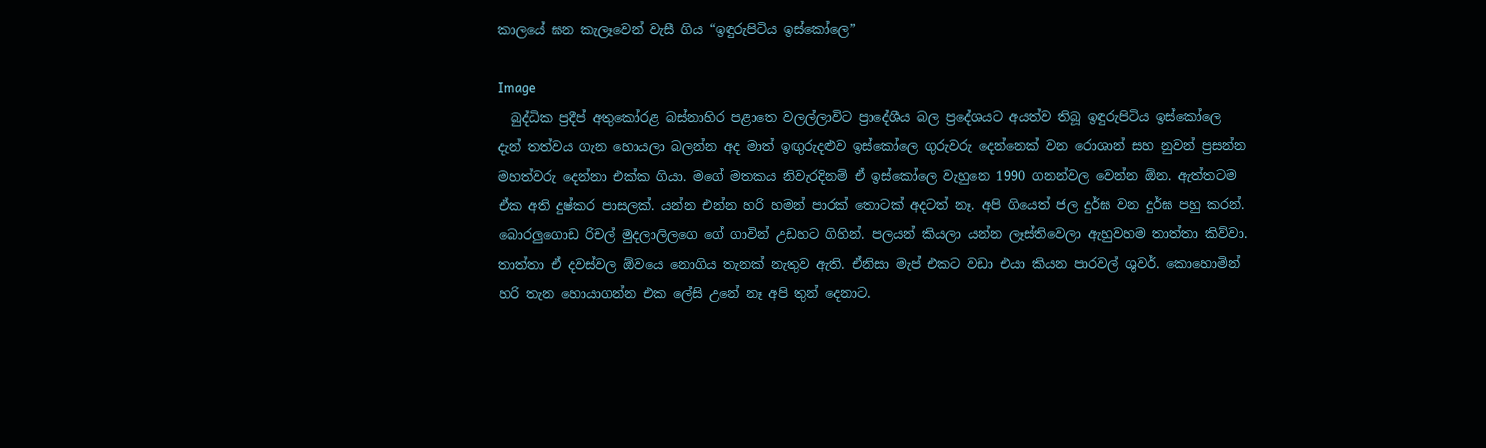කාලයේ ඝන කැලෑවෙන් වැසී ගිය “ඉඳුරුපිටිය ඉස්කෝලෙ”

Image
  බුද්ධික ප්‍රදීප් අතුකෝරළ බස්නාහිර පළාතෙ වලල්ලාවිට ප්‍රාදේශීය බල ප්‍රදේශයට අයත්ව තිබූ ඉඳුරුපිටිය ඉස්කෝලෙ දැන් තත්වය ගැන හොයලා බලන්න අද මාත් ඉඟුරුදළුව ඉස්කෝලෙ ගුරුවරු දෙන්නෙක් වන රොශාන් සහ නුවන් ප්‍රසන්න මහත්වරු දෙන්නා එක්ක ගියා. මගේ මතකය නිවැරදිනම් ඒ ඉස්කෝලෙ වැහුනෙ 1990 ගනන්වල වෙන්න ඕන. ඇත්තටම ඒක අති දුෂ්කර පාසලක්. යන්න එන්න හරි හමන් පාරක් තොටක් අදටත් නෑ. අපි ගියෙත් ජල දුර්ඝ වන දුර්ඝ පහු කරන්. බොරලුගොඩ රිචල් මුදලාලිලගෙ ගේ ගාවින් උඩහට ගිහින්. පලයන් කියලා යන්න ලෑස්තිවෙලා ඇහුවහම තාත්තා කිව්වා. තාත්තා ඒ දවස්වල ඕවයෙ නොගිය තැනක් නැතුව ඇති. ඒනිසා මැප් එකට වඩා එයා කියන පාරවල් ශුවර්. කොහොමින් හරි තැන හොයාගන්න එක ලේසි උනේ නෑ අපි තුන් දෙනාට.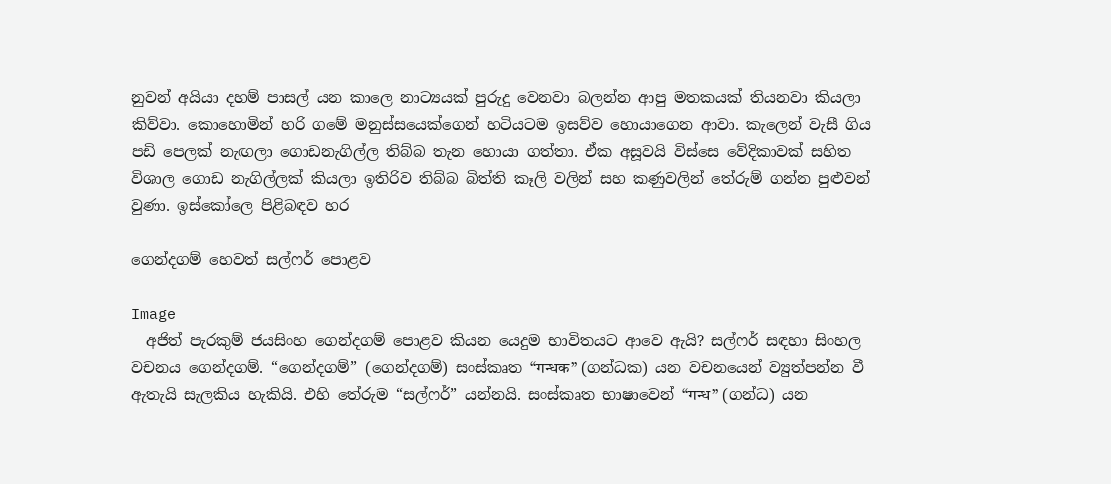නුවන් අයියා දහම් පාසල් යන කාලෙ නාට්‍යයක් පුරුදු වෙනවා බලන්න ආපු මතකයක් තියනවා කියලා කිව්වා. කොහොමින් හරි ගමේ මනුස්සයෙක්ගෙන් හටියටම ඉසව්ව හොයාගෙන ආවා. කැලෙන් වැසී ගිය පඩි පෙලක් නැඟලා ගොඩනැගිල්ල තිබ්බ තැන හොයා ගත්තා. ඒක අසූවයි විස්සෙ වේදිකාවක් සහිත විශාල ගොඩ නැගිල්ලක් කියලා ඉතිරිව තිබ්බ බිත්ති කෑලි වලින් සහ කණුවලින් තේරුම් ගන්න පුළුවන් වුණා. ඉස්කෝලෙ පිළිබඳව හර

ගෙන්දගම් හෙවත් සල්ෆර් පොළව

Image
  අජිත් පැරකුම් ජයසිංහ ගෙන්දගම් පොළව කියන යෙදුම භාවිතයට ආවෙ ඇයි? සල්ෆර් සඳහා සිංහල වචනය ගෙන්දගම්. “ගෙන්දගම්” (ගෙන්දගම්) සංස්කෘත “गन्धक” (ගන්ධක) යන වචනයෙන් ව්‍යුත්පන්න වී ඇතැයි සැලකිය හැකියි. එහි තේරුම “සල්ෆර්” යන්නයි. සංස්කෘත භාෂාවෙන් “गन्ध” (ගන්ධ) යන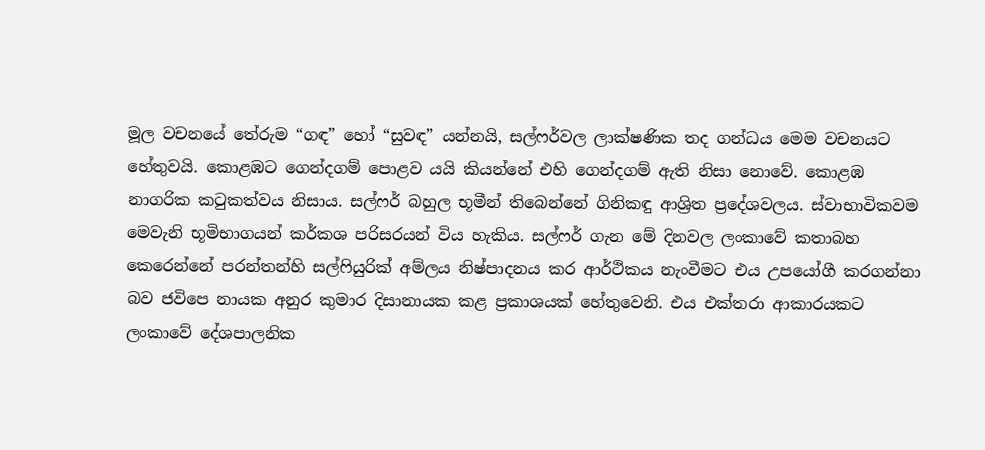මූල වචනයේ තේරුම “ගඳ” හෝ “සුවඳ” යන්නයි, සල්ෆර්වල ලාක්ෂණික තද ගන්ධය මෙම වචනයට හේතුවයි. කොළඹට ගෙන්දගම් පොළව යයි කියන්නේ එහි ගෙන්දගම් ඇති නිසා නොවේ. කොළඹ නාගරික කටුකත්වය නිසාය. සල්ෆර් බහුල භූමීන් තිබෙන්නේ ගිනිකඳු ආශ්‍රිත ප්‍රදේශවලය. ස්වාභාවිකවම මෙවැනි භූමිභාගයන් කර්කශ පරිසරයන් විය හැකිය. සල්ෆර් ගැන මේ දිනවල ලංකාවේ කතාබහ කෙරෙන්නේ පරන්තන්හි සල්ෆියුරික් අම්ලය නිෂ්පාදනය කර ආර්ථිකය නැංවීමට එය උපයෝගී කරගන්නා බව ජවිපෙ නායක අනුර කුමාර දිසානායක කළ ප්‍රකාශයක් හේතුවෙනි. එය එක්තරා ආකාරයකට ලංකාවේ දේශපාලනික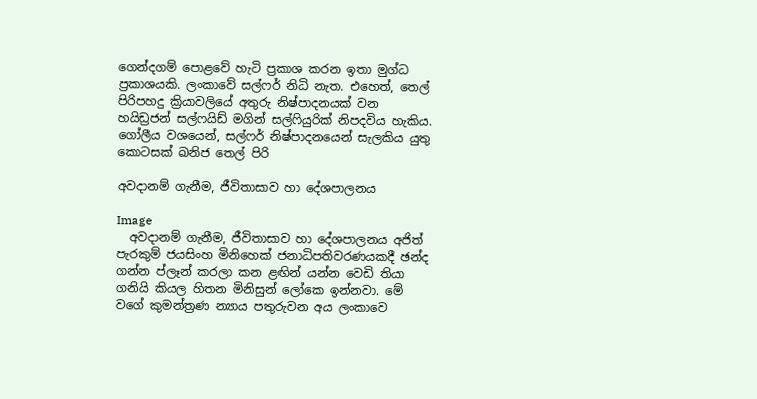ගෙන්දගම් පොළවේ හැටි ප්‍රකාශ කරන ඉතා මුග්ධ ප්‍රකාශයකි. ලංකාවේ සල්ෆර් නිධි නැත. එහෙත්, තෙල් පිරිපහදු ක්‍රියාවලියේ අතුරු නිෂ්පාදනයක් වන හයිඩ්‍රජන් සල්ෆයිඩ් මගින් සල්ෆියුරික් නිපදවිය හැකිය. ගෝලීය වශයෙන්, සල්ෆර් නිෂ්පාදනයෙන් සැලකිය යුතු කොටසක් ඛනිජ තෙල් පිරි

අවදානම් ගැනීම, ජීවිතාසාව හා දේශපාලනය

Image
  අවදානම් ගැනීම, ජීවිතාසාව හා දේශපාලනය අජිත් පැරකුම් ජයසිංහ මිනිහෙක් ජනාධිපතිවරණයකදී ඡන්ද ගන්න ප්ලෑන් කරලා කන ළඟින් යන්න වෙඩි තියා ගනියි කියල හිතන මිනිසුන් ලෝකෙ ඉන්නවා. මේ වගේ කුමන්ත්‍රණ න්‍යාය පතුරුවන අය ලංකාවෙ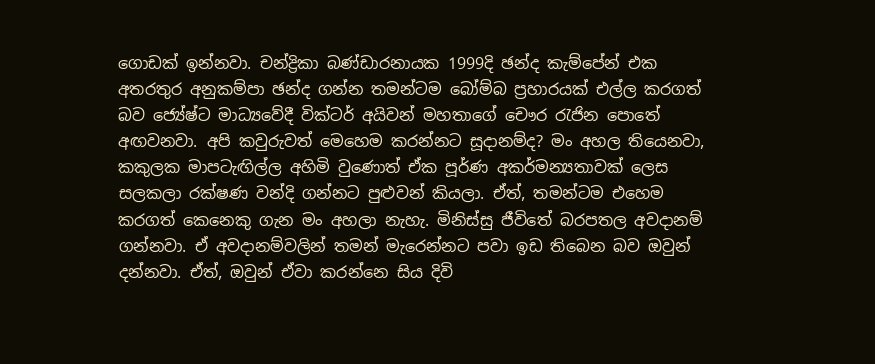ගොඩක් ඉන්නවා. චන්ද්‍රිකා බණ්ඩාරනායක 1999දි ඡන්ද කැම්පේන් එක අතරතුර අනුකම්පා ඡන්ද ගන්න තමන්ටම බෝම්බ ප්‍රහාරයක් එල්ල කරගත් බව ජ්‍යේෂ්ට මාධ්‍යවේදී වික්ටර් අයිවන් මහතාගේ චෞර රැජින පොතේ අඟවනවා. අපි කවුරුවත් මෙහෙම කරන්නට සූදානම්ද? මං අහල තියෙනවා, කකුලක මාපටැඟිල්ල අහිමි වුණොත් ඒක පූර්ණ අකර්මන්‍යතාවක් ලෙස සලකලා රක්ෂණ වන්දි ගන්නට පුළුවන් කියලා. ඒත්, තමන්ටම එහෙම කරගත් කෙනෙකු ගැන මං අහලා නැහැ. මිනිස්සු ජීවිතේ බරපතල අවදානම් ගන්නවා. ඒ අවදානම්වලින් තමන් මැරෙන්නට පවා ඉඩ තිබෙන බව ඔවුන් දන්නවා. ඒත්, ඔවුන් ඒවා කරන්නෙ සිය දිවි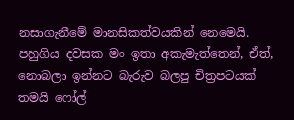නසාගැනීමේ මානසිකත්වයකින් නෙමෙයි. පහුගිය දවසක මං ඉතා අකැමැත්තෙන්, ඒත්, නොබලා ඉන්නට බැරුව බලපු චිත්‍රපටයක් තමයි ෆෝල්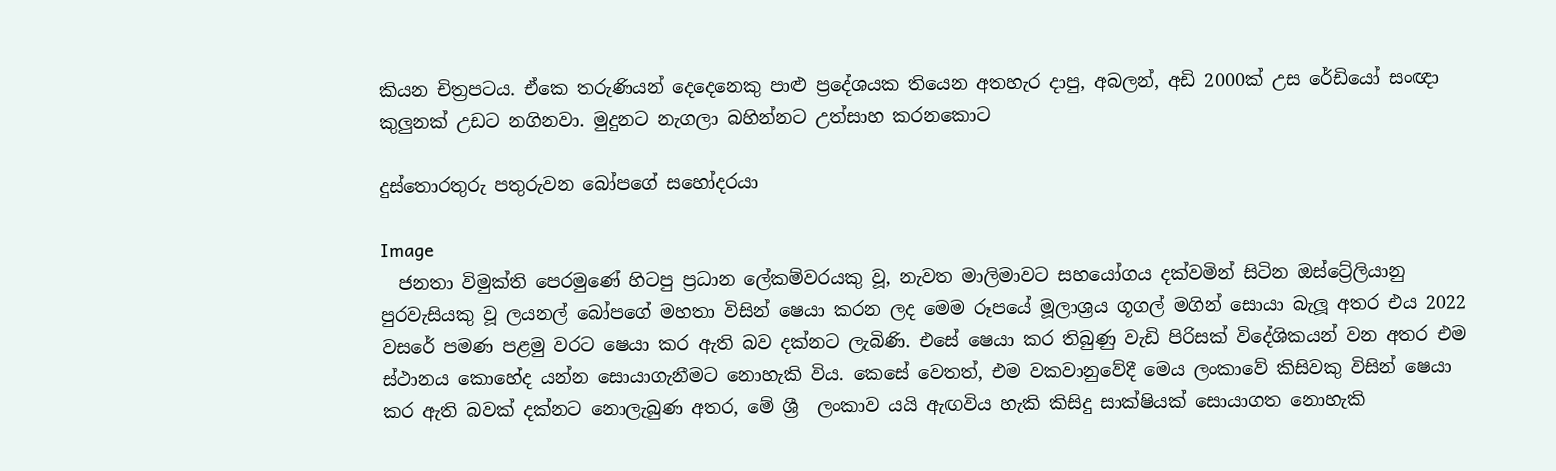කියන චිත්‍රපටය. ඒකෙ තරුණියන් දෙදෙනෙකු පාළු ප්‍රදේශයක තියෙන අතහැර දාපු, අබලන්, අඩි 2000ක් උස රේඩියෝ සංඥා කුලුනක් උඩට නගිනවා. මුදුනට නැගලා බහින්නට උත්සාහ කරනකොට

දුස්තොරතුරු පතුරුවන බෝපගේ සහෝදරයා

Image
  ජනතා විමුක්ති පෙරමුණේ හිටපු ප්‍රධාන ලේකම්වරයකු වූ, නැවත මාලිමාවට සහයෝගය දක්වමින් සිටින ඔස්ට්‍රේලියානු පුරවැසියකු වූ ලයනල් බෝපගේ මහතා විසින් ෂෙයා කරන ලද මෙම රූපයේ මූලාශ්‍රය ගූගල් මගින් සොයා බැලූ අතර එය 2022 වසරේ පමණ පළමු වරට ෂෙයා කර ඇති බව දක්නට ලැබිණි. එසේ ෂෙයා කර තිබුණු වැඩි පිරිසක් විදේශිකයන් වන අතර එම ස්ථානය කොහේද යන්න සොයාගැනීමට නොහැකි විය. කෙසේ වෙතත්, එම වකවානුවේදී මෙය ලංකාවේ කිසිවකු විසින් ෂෙයා කර ඇති බවක් දක්නට නොලැබුණ අතර, මේ ශ්‍රී  ලංකාව යයි ඇඟවිය හැකි කිසිදු සාක්ෂියක් සොයාගත නොහැකි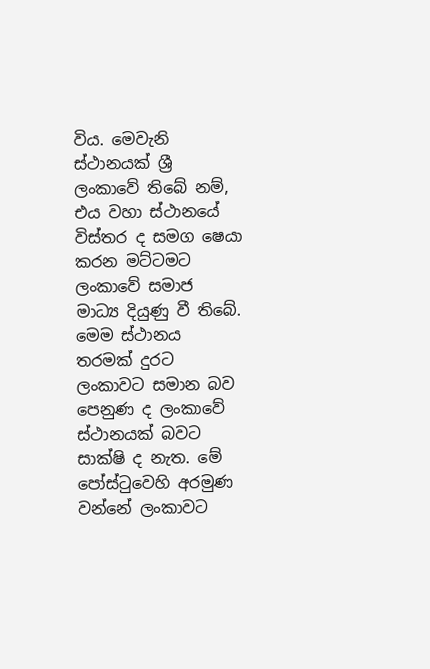විය. මෙවැනි ස්ථානයක් ශ්‍රී ලංකාවේ තිබේ නම්, එය වහා ස්ථානයේ විස්තර ද සමග ෂෙයා කරන මට්ටමට ලංකාවේ සමාජ මාධ්‍ය දියුණු වී තිබේ. මෙම ස්ථානය තරමක් දුරට ලංකාවට සමාන බව පෙනුණ ද ලංකාවේ ස්ථානයක් බවට සාක්ෂි ද නැත. මේ පෝස්ටුවෙහි අරමුණ වන්නේ ලංකාවට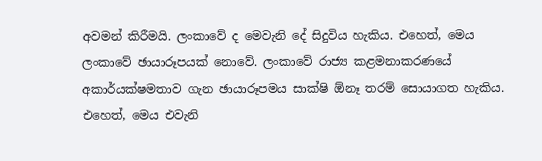අවමන් කිරීමයි. ලංකාවේ ද මෙවැනි දේ සිදුවිය හැකිය. එහෙත්, මෙය ලංකාවේ ඡායාරූපයක් නොවේ. ලංකාවේ රාජ්‍ය කළමනාකරණයේ අකාර්යක්ෂමතාව ගැන ඡායාරූපමය සාක්ෂි ඕනෑ තරම් සොයාගත හැකිය. එහෙත්, මෙය එවැනි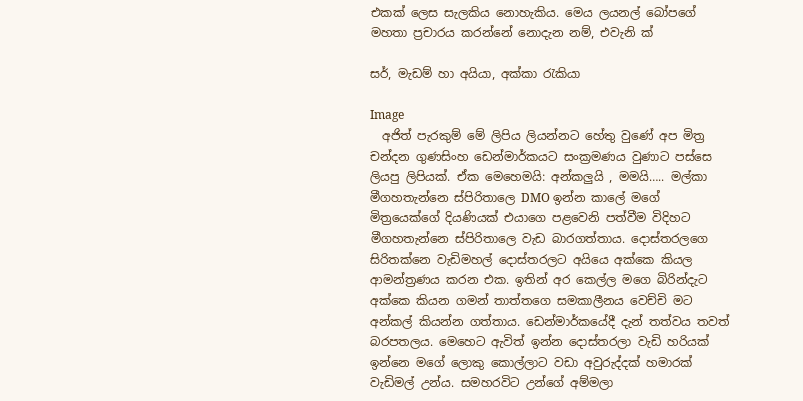එකක් ලෙස සැලකිය නොහැකිය. මෙය ලයනල් බෝපගේ මහතා ප්‍රචාරය කරන්නේ නොදැන නම්, එවැනි ක්‍

සර්, මැඩම් හා අයියා, අක්කා රැකියා

Image
  අජිත් පැරකුම් මේ ලිපිය ලියන්නට හේතු වුණේ අප මිත්‍ර චන්දන ගුණසිංහ ඩෙන්මාර්කයට සංක්‍රමණය වුණාට පස්සෙ ලියපු ලිපියක්. ඒක මෙහෙමයි: අන්කලුයි ‍, මමයි….. මල්කා මීගහතැන්නෙ ස්පිරිතාලෙ DMO ඉන්න කාලේ මගේ මිත්‍රයෙක්ගේ දියණියක් එයාගෙ පළවෙනි පත්වීම විදිහට මීගහතැන්නෙ ස්පිරිතාලෙ වැඩ බාරගත්තාය. දොස්තරලගෙ සිරිතක්නෙ වැඩිමහල් දොස්තරලට අයියෙ අක්කෙ කියල ආමන්ත්‍රණය කරන එක. ඉතින් අර කෙල්ල මගෙ බිරින්දැට අක්කෙ කියන ගමන් තාත්තගෙ සමකාලීනය වෙච්චි මට අන්කල් කියන්න ගත්තාය. ඩෙන්මාර්කයේදී දැන් තත්වය තවත් බරපතලය. මෙහෙට ඇවිත් ඉන්න දොස්තරලා වැඩි හරියක් ඉන්නෙ මගේ ලොකු කොල්ලාට වඩා අවුරුද්දක් හමාරක් වැඩිමල් උන්ය. සමහරවිට උන්ගේ අම්මලා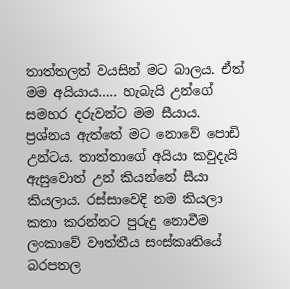තාත්තලත් වයසින් මට බාලය. ඒත් මම අයියාය….. හැබැයි උන්ගේ සමහර දරුවන්ට මම සීයාය. ප්‍රශ්නය ඇත්තේ මට නොවේ පොඩි උන්ටය. තාත්තාගේ අයියා කවුදැයි ඇසුවොත් උන් කියන්නේ සීයා කියලාය. රස්සාවෙදි නම කියලා කතා කරන්නට පුරුදු නොවීම ලංකාවේ වෟත්තීය සංස්කෘතියේ බරපතල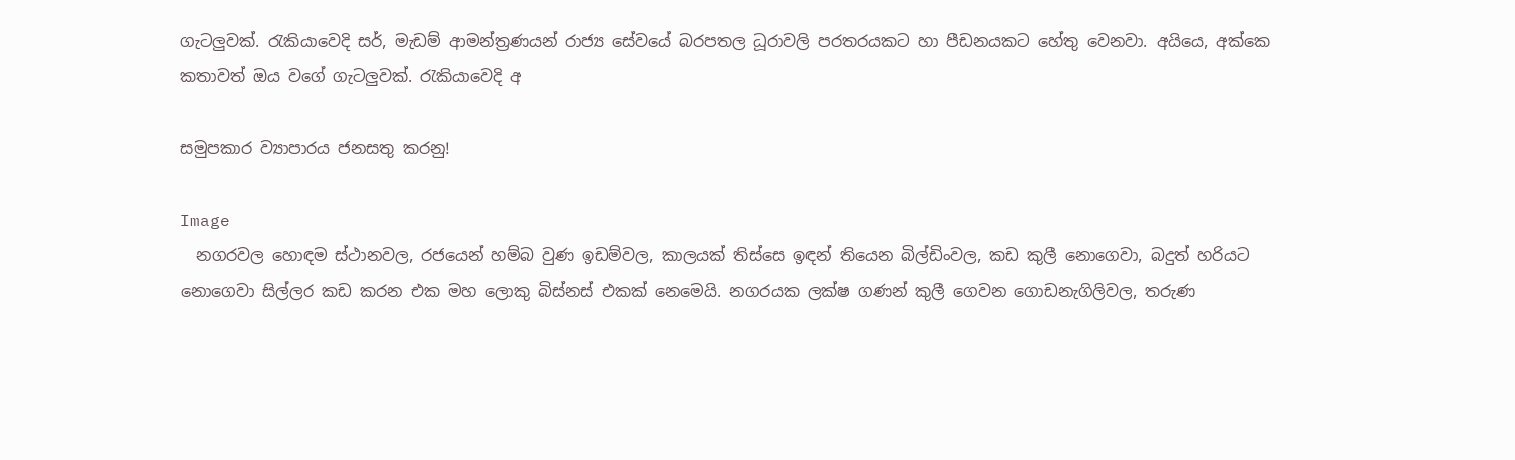ගැටලුවක්. රැකියාවෙදි සර්, මැඩම් ආමන්ත්‍රණයන් රාජ්‍ය සේවයේ බරපතල ධූරාවලි පරතරයකට හා පීඩනයකට හේතු වෙනවා. අයියෙ, අක්කෙ කතාවත් ඔය වගේ ගැටලුවක්. රැකියාවෙදි අ

සමුපකාර ව්‍යාපාරය ජනසතු කරනු!

Image
  නගරවල හොඳම ස්ථානවල, රජයෙන් හම්බ වුණ ඉඩම්වල, කාලයක් තිස්සෙ ඉඳන් තියෙන බිල්ඩිංවල, කඩ කුලී නොගෙවා, බදුත් හරියට නොගෙවා සිල්ලර කඩ කරන එක මහ ලොකු බිස්නස් එකක් නෙමෙයි. නගරයක ලක්ෂ ගණන් කුලී ගෙවන ගොඩනැගිලිවල, තරුණ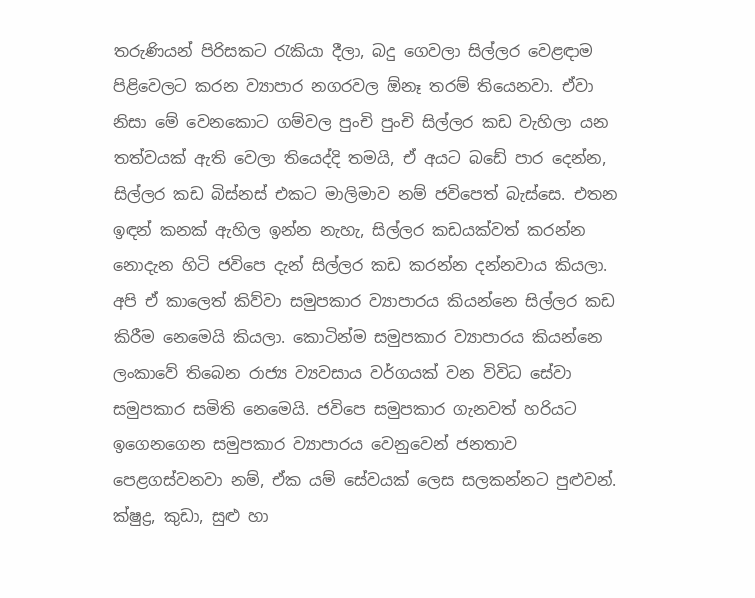තරුණියන් පිරිසකට රැකියා දීලා, බදු ගෙවලා සිල්ලර වෙළඳාම පිළිවෙලට කරන ව්‍යාපාර නගරවල ඕනෑ තරම් තියෙනවා. ඒවා නිසා මේ වෙනකොට ගම්වල පුංචි පුංචි සිල්ලර කඩ වැහිලා යන තත්වයක් ඇති වෙලා තියෙද්දි තමයි, ඒ අයට බඩේ පාර දෙන්න, සිල්ලර කඩ බිස්නස් එකට මාලිමාව නම් ජවිපෙත් බැස්සෙ. එතන ඉඳන් කනක් ඇහිල ඉන්න නැහැ, සිල්ලර කඩයක්වත් කරන්න නොදැන හිටි ජවිපෙ දැන් සිල්ලර කඩ කරන්න දන්නවාය කියලා. අපි ඒ කාලෙත් කිව්වා සමුපකාර ව්‍යාපාරය කියන්නෙ සිල්ලර කඩ කිරීම නෙමෙයි කියලා. කොටින්ම සමුපකාර ව්‍යාපාරය කියන්නෙ ලංකාවේ තිබෙන රාජ්‍ය ව්‍යවසාය වර්ගයක් වන විවිධ සේවා සමුපකාර සමිති නෙමෙයි. ජවිපෙ සමුපකාර ගැනවත් හරියට ඉගෙනගෙන සමුපකාර ව්‍යාපාරය වෙනුවෙන් ජනතාව පෙළගස්වනවා නම්, ඒක යම් සේවයක් ලෙස සලකන්නට පුළුවන්. ක්ෂුද්‍ර, කුඩා, සුළු හා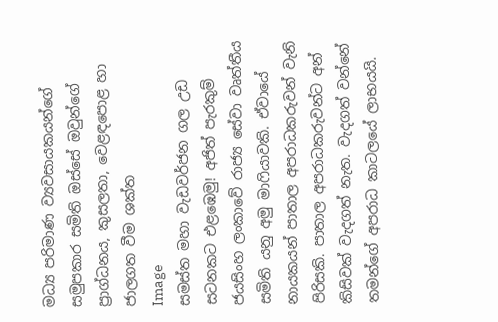මධ්‍ය පරිමාණ ව්‍යවසායකයන්ගේ සමුපකාර සමිති ඔස්සේ ඔවුන්ගේ ප්‍රාග්ධනය, කුසලතා, වෙළඳපොළ හා ජාලගත වීම ශක්ත
Image
සමස්ත මහා වැඩවර්ජන ගල උඩ සටනකට එළඹෙමු! අජිත් පැරකුම් ජයසිංහ ලංකාවේ රාජ්‍ය සේවා වෘත්තීය සමිති යනු අමු මාෆියාවකි. ඒවායේ නායකයන් පාතාල අපරාධකරුවන් වැනි පිරිසකි. පාතාල අපරාධකරුවන්ට අන් කිසිවක් වැදගත් නැත. වැදගත් වන්නේ තමන්ගේ අපරාධ කාටලයේ ලාභයයි.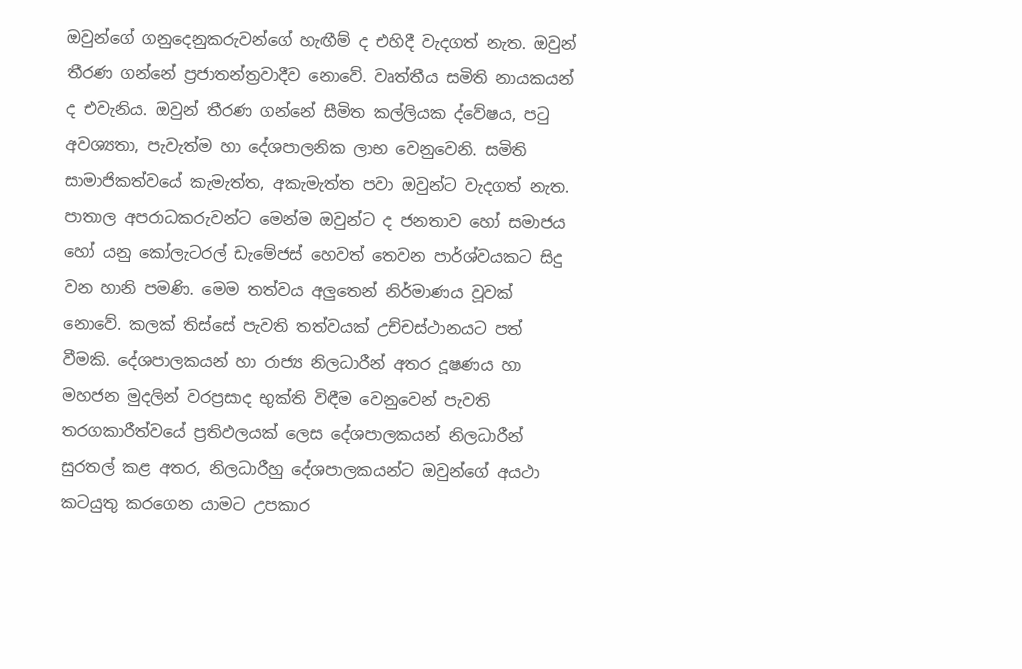ඔවුන්ගේ ගනුදෙනුකරුවන්ගේ හැඟීම් ද එහිදී වැදගත් නැත. ඔවුන් තීරණ ගන්නේ ප්‍රජාතන්ත්‍රවාදීව නොවේ. වෘත්තීය සමිති නායකයන් ද එවැනිය. ඔවුන් තීරණ ගන්නේ සීමිත කල්ලියක ද්වේෂය, පටු අවශ්‍යතා, පැවැත්ම හා දේශපාලනික ලාභ වෙනුවෙනි. සමිති සාමාජිකත්වයේ කැමැත්ත, අකැමැත්ත පවා ඔවුන්ට වැදගත් නැත. පාතාල අපරාධකරුවන්ට මෙන්ම ඔවුන්ට ද ජනතාව හෝ සමාජය හෝ යනු කෝලැටරල් ඩැමේජස් හෙවත් තෙවන පාර්ශ්වයකට සිදු වන හානි පමණි. මෙම තත්වය අලුතෙන් නිර්මාණය වූවක් නොවේ. කලක් තිස්සේ පැවති තත්වයක් උච්චස්ථානයට පත් වීමකි. දේශපාලකයන් හා රාජ්‍ය නිලධාරීන් අතර දූෂණය හා මහජන මුදලින් වරප්‍රසාද භුක්ති විඳීම වෙනුවෙන් පැවති තරගකාරීත්වයේ ප්‍රතිඵලයක් ලෙස දේශපාලකයන් නිලධාරීන් සුරතල් කළ අතර, නිලධාරීහු දේශපාලකයන්ට ඔවුන්ගේ අයථා කටයුතු කරගෙන යාමට උපකාර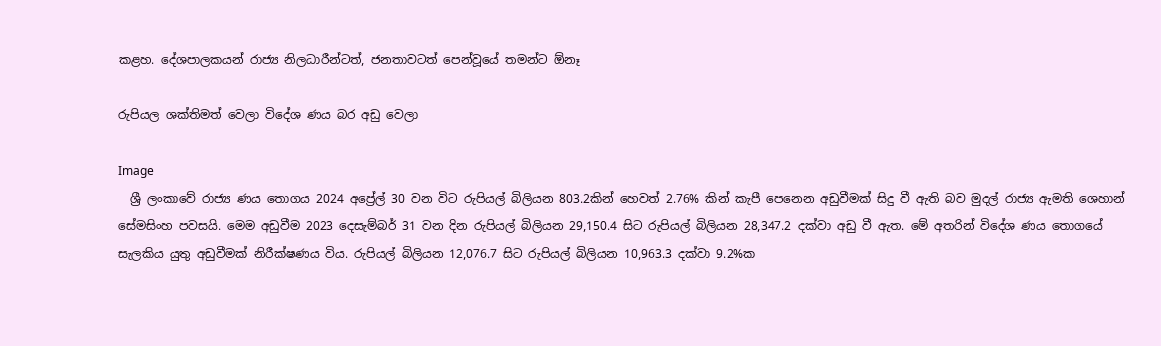කළහ. දේශපාලකයන් රාජ්‍ය නිලධාරීන්ටත්, ජනතාවටත් පෙන්වූයේ තමන්ට ඕනෑ

රුපියල ශක්තිමත් වෙලා විදේශ ණය බර අඩු වෙලා

Image
  ශ්‍රී ලංකාවේ රාජ්‍ය ණය තොගය 2024 අප්‍රේල් 30 වන විට රුපියල් බිලියන 803.2කින් හෙවත් 2.76% කින් කැපී පෙනෙන අඩුවීමක් සිදු වී ඇති බව මුදල් රාජ්‍ය ඇමති ශෙහාන් සේමසිංහ පවසයි. මෙම අඩුවීම 2023 දෙසැම්බර් 31 වන දින රුපියල් බිලියන 29,150.4 සිට රුපියල් බිලියන 28,347.2 දක්වා අඩු වී ඇත. මේ අතරින් විදේශ ණය තොගයේ සැලකිය යුතු අඩුවීමක් නිරීක්ෂණය විය. රුපියල් බිලියන 12,076.7 සිට රුපියල් බිලියන 10,963.3 දක්වා 9.2%ක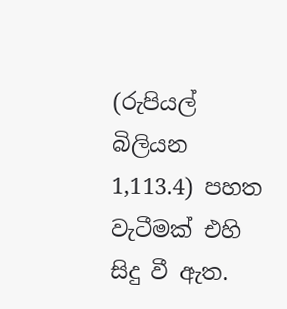(රුපියල් බිලියන 1,113.4) පහත වැටීමක් එහි සිදු වී ඇත.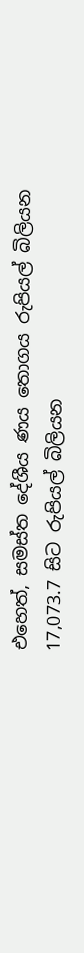එහෙත්, සමස්ත දේශීය ණය තොගය රුපියල් බිලියන 17,073.7 සිට රුපියල් බිලියන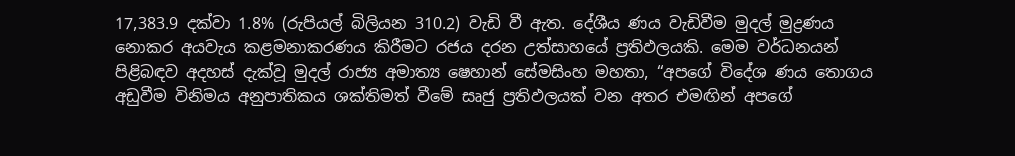17,383.9 දක්වා 1.8% (රුපියල් බිලියන 310.2) වැඩි වී ඇත. දේශීය ණය වැඩිවීම මුදල් මුද්‍රණය නොකර අයවැය කළමනාකරණය කිරීමට රජය දරන උත්සාහයේ ප්‍රතිඵලයකි. මෙම වර්ධනයන් පිළිබඳව අදහස් දැක්වූ මුදල් රාජ්‍ය අමාත්‍ය ෂෙහාන් සේමසිංහ මහතා, “අපගේ විදේශ ණය තොගය අඩුවීම විනිමය අනුපාතිකය ශක්තිමත් වීමේ සෘජු ප්‍රතිඵලයක් වන අතර එමඟින් අපගේ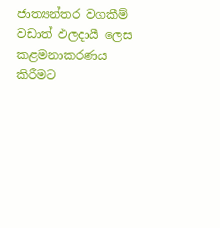ජාත්‍යන්තර වගකීම් වඩාත් ඵලදායී ලෙස කළමනාකරණය කිරීමට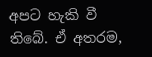අපට හැකි වී තිබේ. ඒ අතරම,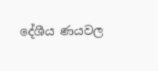දේශීය ණයවල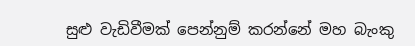සුළු වැඩිවීමක් පෙන්නුම් කරන්නේ මහ බැංකු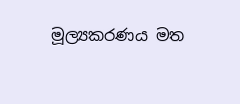මූල්‍යකරණය මත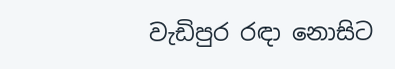වැඩිපුර රඳා නොසිට